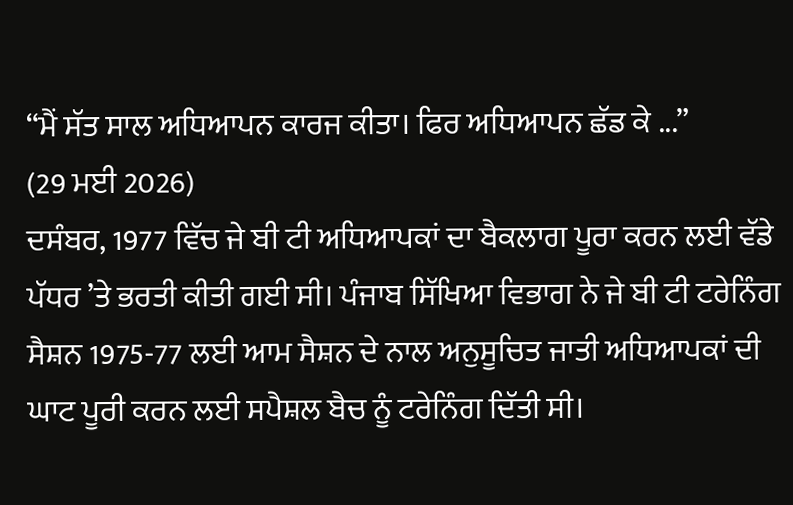“ਮੈਂ ਸੱਤ ਸਾਲ ਅਧਿਆਪਨ ਕਾਰਜ ਕੀਤਾ। ਫਿਰ ਅਧਿਆਪਨ ਛੱਡ ਕੇ ...”
(29 ਮਈ 2026)
ਦਸੰਬਰ, 1977 ਵਿੱਚ ਜੇ ਬੀ ਟੀ ਅਧਿਆਪਕਾਂ ਦਾ ਬੈਕਲਾਗ ਪੂਰਾ ਕਰਨ ਲਈ ਵੱਡੇ ਪੱਧਰ ’ਤੇ ਭਰਤੀ ਕੀਤੀ ਗਈ ਸੀ। ਪੰਜਾਬ ਸਿੱਖਿਆ ਵਿਭਾਗ ਨੇ ਜੇ ਬੀ ਟੀ ਟਰੇਨਿੰਗ ਸੈਸ਼ਨ 1975-77 ਲਈ ਆਮ ਸੈਸ਼ਨ ਦੇ ਨਾਲ ਅਨੁਸੂਚਿਤ ਜਾਤੀ ਅਧਿਆਪਕਾਂ ਦੀ ਘਾਟ ਪੂਰੀ ਕਰਨ ਲਈ ਸਪੈਸ਼ਲ ਬੈਚ ਨੂੰ ਟਰੇਨਿੰਗ ਦਿੱਤੀ ਸੀ।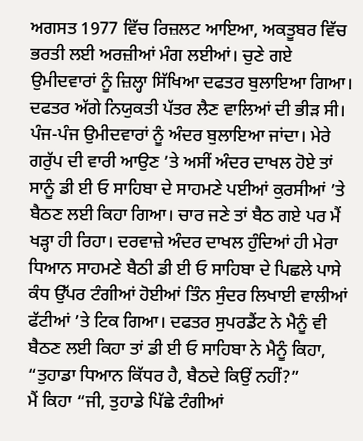ਅਗਸਤ 1977 ਵਿੱਚ ਰਿਜ਼ਲਟ ਆਇਆ, ਅਕਤੂਬਰ ਵਿੱਚ ਭਰਤੀ ਲਈ ਅਰਜ਼ੀਆਂ ਮੰਗ ਲਈਆਂ। ਚੁਣੇ ਗਏ ਉਮੀਦਵਾਰਾਂ ਨੂੰ ਜ਼ਿਲ੍ਹਾ ਸਿੱਖਿਆ ਦਫਤਰ ਬੁਲਾਇਆ ਗਿਆ। ਦਫਤਰ ਅੱਗੇ ਨਿਯੁਕਤੀ ਪੱਤਰ ਲੈਣ ਵਾਲਿਆਂ ਦੀ ਭੀੜ ਸੀ। ਪੰਜ-ਪੰਜ ਉਮੀਦਵਾਰਾਂ ਨੂੰ ਅੰਦਰ ਬੁਲਾਇਆ ਜਾਂਦਾ। ਮੇਰੇ ਗਰੁੱਪ ਦੀ ਵਾਰੀ ਆਉਣ ’ਤੇ ਅਸੀਂ ਅੰਦਰ ਦਾਖਲ ਹੋਏ ਤਾਂ ਸਾਨੂੰ ਡੀ ਈ ਓ ਸਾਹਿਬਾ ਦੇ ਸਾਹਮਣੇ ਪਈਆਂ ਕੁਰਸੀਆਂ ’ਤੇ ਬੈਠਣ ਲਈ ਕਿਹਾ ਗਿਆ। ਚਾਰ ਜਣੇ ਤਾਂ ਬੈਠ ਗਏ ਪਰ ਮੈਂ ਖੜ੍ਹਾ ਹੀ ਰਿਹਾ। ਦਰਵਾਜ਼ੇ ਅੰਦਰ ਦਾਖਲ ਹੁੰਦਿਆਂ ਹੀ ਮੇਰਾ ਧਿਆਨ ਸਾਹਮਣੇ ਬੈਠੀ ਡੀ ਈ ਓ ਸਾਹਿਬਾ ਦੇ ਪਿਛਲੇ ਪਾਸੇ ਕੰਧ ਉੱਪਰ ਟੰਗੀਆਂ ਹੋਈਆਂ ਤਿੰਨ ਸੁੰਦਰ ਲਿਖਾਈ ਵਾਲੀਆਂ ਫੱਟੀਆਂ ’ਤੇ ਟਿਕ ਗਿਆ। ਦਫਤਰ ਸੁਪਰਡੈਂਟ ਨੇ ਮੈਨੂੰ ਵੀ ਬੈਠਣ ਲਈ ਕਿਹਾ ਤਾਂ ਡੀ ਈ ਓ ਸਾਹਿਬਾ ਨੇ ਮੈਨੂੰ ਕਿਹਾ, “ਤੁਹਾਡਾ ਧਿਆਨ ਕਿੱਧਰ ਹੈ, ਬੈਠਦੇ ਕਿਉਂ ਨਹੀਂ?”
ਮੈਂ ਕਿਹਾ “ਜੀ, ਤੁਹਾਡੇ ਪਿੱਛੇ ਟੰਗੀਆਂ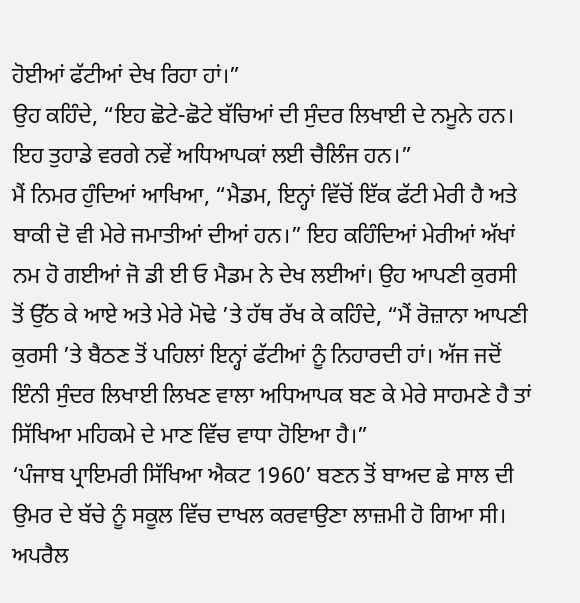ਹੋਈਆਂ ਫੱਟੀਆਂ ਦੇਖ ਰਿਹਾ ਹਾਂ।”
ਉਹ ਕਹਿੰਦੇ, “ਇਹ ਛੋਟੇ-ਛੋਟੇ ਬੱਚਿਆਂ ਦੀ ਸੁੰਦਰ ਲਿਖਾਈ ਦੇ ਨਮੂਨੇ ਹਨ। ਇਹ ਤੁਹਾਡੇ ਵਰਗੇ ਨਵੇਂ ਅਧਿਆਪਕਾਂ ਲਈ ਚੈਲਿੰਜ ਹਨ।”
ਮੈਂ ਨਿਮਰ ਹੁੰਦਿਆਂ ਆਖਿਆ, “ਮੈਡਮ, ਇਨ੍ਹਾਂ ਵਿੱਚੋਂ ਇੱਕ ਫੱਟੀ ਮੇਰੀ ਹੈ ਅਤੇ ਬਾਕੀ ਦੋ ਵੀ ਮੇਰੇ ਜਮਾਤੀਆਂ ਦੀਆਂ ਹਨ।” ਇਹ ਕਹਿੰਦਿਆਂ ਮੇਰੀਆਂ ਅੱਖਾਂ ਨਮ ਹੋ ਗਈਆਂ ਜੋ ਡੀ ਈ ਓ ਮੈਡਮ ਨੇ ਦੇਖ ਲਈਆਂ। ਉਹ ਆਪਣੀ ਕੁਰਸੀ ਤੋਂ ਉੱਠ ਕੇ ਆਏ ਅਤੇ ਮੇਰੇ ਮੋਢੇ ’ਤੇ ਹੱਥ ਰੱਖ ਕੇ ਕਹਿੰਦੇ, “ਮੈਂ ਰੋਜ਼ਾਨਾ ਆਪਣੀ ਕੁਰਸੀ ’ਤੇ ਬੈਠਣ ਤੋਂ ਪਹਿਲਾਂ ਇਨ੍ਹਾਂ ਫੱਟੀਆਂ ਨੂੰ ਨਿਹਾਰਦੀ ਹਾਂ। ਅੱਜ ਜਦੋਂ ਇੰਨੀ ਸੁੰਦਰ ਲਿਖਾਈ ਲਿਖਣ ਵਾਲਾ ਅਧਿਆਪਕ ਬਣ ਕੇ ਮੇਰੇ ਸਾਹਮਣੇ ਹੈ ਤਾਂ ਸਿੱਖਿਆ ਮਹਿਕਮੇ ਦੇ ਮਾਣ ਵਿੱਚ ਵਾਧਾ ਹੋਇਆ ਹੈ।”
‘ਪੰਜਾਬ ਪ੍ਰਾਇਮਰੀ ਸਿੱਖਿਆ ਐਕਟ 1960’ ਬਣਨ ਤੋਂ ਬਾਅਦ ਛੇ ਸਾਲ ਦੀ ਉਮਰ ਦੇ ਬੱਚੇ ਨੂੰ ਸਕੂਲ ਵਿੱਚ ਦਾਖਲ ਕਰਵਾਉਣਾ ਲਾਜ਼ਮੀ ਹੋ ਗਿਆ ਸੀ। ਅਪਰੈਲ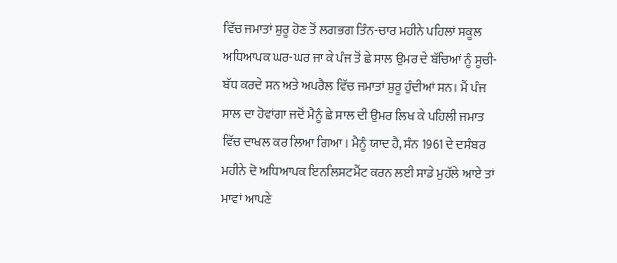ਵਿੱਚ ਜਮਾਤਾਂ ਸ਼ੁਰੂ ਹੋਣ ਤੋਂ ਲਗਭਗ ਤਿੰਨ-ਚਾਰ ਮਹੀਨੇ ਪਹਿਲਾਂ ਸਕੂਲ ਅਧਿਆਪਕ ਘਰ-ਘਰ ਜਾ ਕੇ ਪੰਜ ਤੋਂ ਛੇ ਸਾਲ ਉਮਰ ਦੇ ਬੱਚਿਆਂ ਨੂੰ ਸੂਚੀ-ਬੱਧ ਕਰਦੇ ਸਨ ਅਤੇ ਅਪਰੈਲ ਵਿੱਚ ਜਮਾਤਾਂ ਸ਼ੁਰੂ ਹੁੰਦੀਆਂ ਸਨ। ਮੈਂ ਪੰਜ ਸਾਲ ਦਾ ਹੋਵਾਂਗਾ ਜਦੋਂ ਮੈਨੂੰ ਛੇ ਸਾਲ ਦੀ ਉਮਰ ਲਿਖ ਕੇ ਪਹਿਲੀ ਜਮਾਤ ਵਿੱਚ ਦਾਖਲ ਕਰ ਲਿਆ ਗਿਆ। ਮੈਨੂੰ ਯਾਦ ਹੈ, ਸੰਨ 1961 ਦੇ ਦਸੰਬਰ ਮਹੀਨੇ ਦੋ ਅਧਿਆਪਕ ਇਨਲਿਸਟਮੈਂਟ ਕਰਨ ਲਈ ਸਾਡੇ ਮੁਹੱਲੇ ਆਏ ਤਾਂ ਮਾਵਾਂ ਆਪਣੇ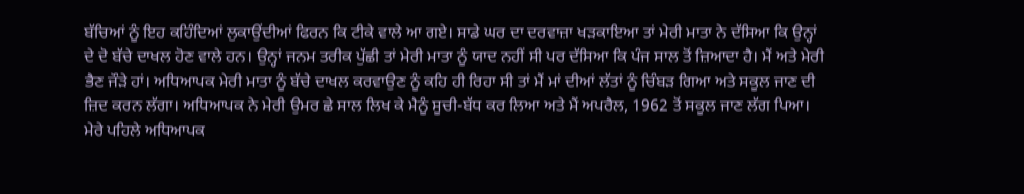ਬੱਚਿਆਂ ਨੂੰ ਇਹ ਕਹਿੰਦਿਆਂ ਲੁਕਾਉਂਦੀਆਂ ਫਿਰਨ ਕਿ ਟੀਕੇ ਵਾਲੇ ਆ ਗਏ। ਸਾਡੇ ਘਰ ਦਾ ਦਰਵਾਜ਼ਾ ਖੜਕਾਇਆ ਤਾਂ ਮੇਰੀ ਮਾਤਾ ਨੇ ਦੱਸਿਆ ਕਿ ਉਨ੍ਹਾਂ ਦੇ ਦੋ ਬੱਚੇ ਦਾਖਲ ਹੋਣ ਵਾਲੇ ਹਨ। ਉਨ੍ਹਾਂ ਜਨਮ ਤਰੀਕ ਪੁੱਛੀ ਤਾਂ ਮੇਰੀ ਮਾਤਾ ਨੂੰ ਯਾਦ ਨਹੀਂ ਸੀ ਪਰ ਦੱਸਿਆ ਕਿ ਪੰਜ ਸਾਲ ਤੋਂ ਜ਼ਿਆਦਾ ਹੈ। ਮੈਂ ਅਤੇ ਮੇਰੀ ਭੈਣ ਜੌੜੇ ਹਾਂ। ਅਧਿਆਪਕ ਮੇਰੀ ਮਾਤਾ ਨੂੰ ਬੱਚੇ ਦਾਖਲ ਕਰਵਾਉਣ ਨੂੰ ਕਹਿ ਹੀ ਰਿਹਾ ਸੀ ਤਾਂ ਮੈਂ ਮਾਂ ਦੀਆਂ ਲੱਤਾਂ ਨੂੰ ਚਿੰਬੜ ਗਿਆ ਅਤੇ ਸਕੂਲ ਜਾਣ ਦੀ ਜ਼ਿਦ ਕਰਨ ਲੱਗਾ। ਅਧਿਆਪਕ ਨੇ ਮੇਰੀ ਉਮਰ ਛੇ ਸਾਲ ਲਿਖ ਕੇ ਮੈਨੂੰ ਸੂਚੀ-ਬੱਧ ਕਰ ਲਿਆ ਅਤੇ ਮੈਂ ਅਪਰੈਲ, 1962 ਤੋਂ ਸਕੂਲ ਜਾਣ ਲੱਗ ਪਿਆ।
ਮੇਰੇ ਪਹਿਲੇ ਅਧਿਆਪਕ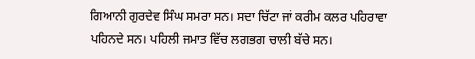ਗਿਆਨੀ ਗੁਰਦੇਵ ਸਿੰਘ ਸਮਰਾ ਸਨ। ਸਦਾ ਚਿੱਟਾ ਜਾਂ ਕਰੀਮ ਕਲਰ ਪਹਿਰਾਵਾ ਪਹਿਨਦੇ ਸਨ। ਪਹਿਲੀ ਜਮਾਤ ਵਿੱਚ ਲਗਭਗ ਚਾਲੀ ਬੱਚੇ ਸਨ।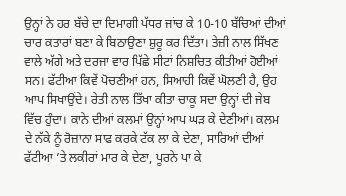ਉਨ੍ਹਾਂ ਨੇ ਹਰ ਬੱਚੇ ਦਾ ਦਿਮਾਗੀ ਪੱਧਰ ਜਾਂਚ ਕੇ 10-10 ਬੱਚਿਆਂ ਦੀਆਂ ਚਾਰ ਕਤਾਰਾਂ ਬਣਾ ਕੇ ਬਿਠਾਉਣਾ ਸ਼ੁਰੂ ਕਰ ਦਿੱਤਾ। ਤੇਜ਼ੀ ਨਾਲ ਸਿੱਖਣ ਵਾਲੇ ਅੱਗੇ ਅਤੇ ਦਰਜਾ ਵਾਰ ਪਿੱਛੇ ਸੀਟਾਂ ਨਿਸ਼ਚਿਤ ਕੀਤੀਆਂ ਹੋਈਆਂ ਸਨ। ਫੱਟੀਆ ਕਿਵੇਂ ਪੋਚਣੀਆਂ ਹਨ, ਸਿਆਹੀ ਕਿਵੇਂ ਘੋਲਣੀ ਹੈ, ਉਹ ਆਪ ਸਿਖਾਉਂਦੇ। ਰੇਤੀ ਨਾਲ ਤਿੱਖਾ ਕੀਤਾ ਚਾਕੂ ਸਦਾ ਉਨ੍ਹਾਂ ਦੀ ਜੇਬ ਵਿੱਚ ਹੁੰਦਾ। ਕਾਨੇ ਦੀਆਂ ਕਲਮਾਂ ਉਨ੍ਹਾਂ ਆਪ ਘੜ ਕੇ ਦੇਣੀਆਂ। ਕਲਮ ਦੇ ਨੱਕੇ ਨੂੰ ਰੋਜ਼ਾਨਾ ਸਾਫ ਕਰਕੇ ਟੱਕ ਲਾ ਕੇ ਦੇਣਾ, ਸਾਰਿਆਂ ਦੀਆਂ ਫੱਟੀਆ ’ਤੇ ਲਕੀਰਾਂ ਮਾਰ ਕੇ ਦੇਣਾ, ਪੂਰਨੇ ਪਾ ਕੇ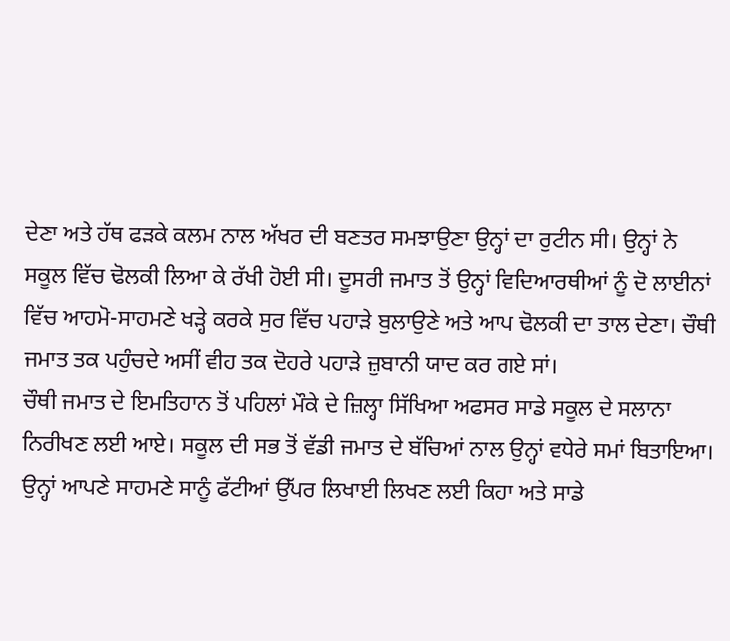ਦੇਣਾ ਅਤੇ ਹੱਥ ਫੜਕੇ ਕਲਮ ਨਾਲ ਅੱਖਰ ਦੀ ਬਣਤਰ ਸਮਝਾਉਣਾ ਉਨ੍ਹਾਂ ਦਾ ਰੁਟੀਨ ਸੀ। ਉਨ੍ਹਾਂ ਨੇ ਸਕੂਲ ਵਿੱਚ ਢੋਲਕੀ ਲਿਆ ਕੇ ਰੱਖੀ ਹੋਈ ਸੀ। ਦੂਸਰੀ ਜਮਾਤ ਤੋਂ ਉਨ੍ਹਾਂ ਵਿਦਿਆਰਥੀਆਂ ਨੂੰ ਦੋ ਲਾਈਨਾਂ ਵਿੱਚ ਆਹਮੋ-ਸਾਹਮਣੇ ਖੜ੍ਹੇ ਕਰਕੇ ਸੁਰ ਵਿੱਚ ਪਹਾੜੇ ਬੁਲਾਉਣੇ ਅਤੇ ਆਪ ਢੋਲਕੀ ਦਾ ਤਾਲ ਦੇਣਾ। ਚੌਥੀ ਜਮਾਤ ਤਕ ਪਹੁੰਚਦੇ ਅਸੀਂ ਵੀਹ ਤਕ ਦੋਹਰੇ ਪਹਾੜੇ ਜ਼ੁਬਾਨੀ ਯਾਦ ਕਰ ਗਏ ਸਾਂ।
ਚੌਥੀ ਜਮਾਤ ਦੇ ਇਮਤਿਹਾਨ ਤੋਂ ਪਹਿਲਾਂ ਮੌਕੇ ਦੇ ਜ਼ਿਲ੍ਹਾ ਸਿੱਖਿਆ ਅਫਸਰ ਸਾਡੇ ਸਕੂਲ ਦੇ ਸਲਾਨਾ ਨਿਰੀਖਣ ਲਈ ਆਏ। ਸਕੂਲ ਦੀ ਸਭ ਤੋਂ ਵੱਡੀ ਜਮਾਤ ਦੇ ਬੱਚਿਆਂ ਨਾਲ ਉਨ੍ਹਾਂ ਵਧੇਰੇ ਸਮਾਂ ਬਿਤਾਇਆ। ਉਨ੍ਹਾਂ ਆਪਣੇ ਸਾਹਮਣੇ ਸਾਨੂੰ ਫੱਟੀਆਂ ਉੱਪਰ ਲਿਖਾਈ ਲਿਖਣ ਲਈ ਕਿਹਾ ਅਤੇ ਸਾਡੇ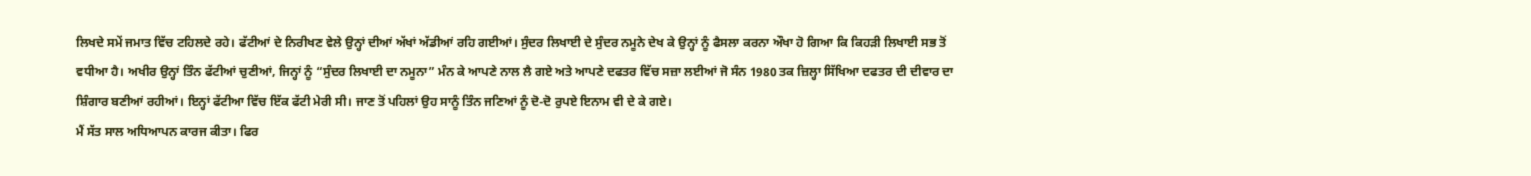ਲਿਖਦੇ ਸਮੇਂ ਜਮਾਤ ਵਿੱਚ ਟਹਿਲਦੇ ਰਹੇ। ਫੱਟੀਆਂ ਦੇ ਨਿਰੀਖਣ ਵੇਲੇ ਉਨ੍ਹਾਂ ਦੀਆਂ ਅੱਖਾਂ ਅੱਡੀਆਂ ਰਹਿ ਗਈਆਂ। ਸੁੰਦਰ ਲਿਖਾਈ ਦੇ ਸੁੰਦਰ ਨਮੂਨੇ ਦੇਖ ਕੇ ਉਨ੍ਹਾਂ ਨੂੰ ਫੈਸਲਾ ਕਰਨਾ ਔਖਾ ਹੋ ਗਿਆ ਕਿ ਕਿਹੜੀ ਲਿਖਾਈ ਸਭ ਤੋਂ ਵਧੀਆ ਹੈ। ਅਖੀਰ ਉਨ੍ਹਾਂ ਤਿੰਨ ਫੱਟੀਆਂ ਚੁਣੀਆਂ, ਜਿਨ੍ਹਾਂ ਨੂੰ “ਸੁੰਦਰ ਲਿਖਾਈ ਦਾ ਨਮੂਨਾ” ਮੰਨ ਕੇ ਆਪਣੇ ਨਾਲ ਲੈ ਗਏ ਅਤੇ ਆਪਣੇ ਦਫਤਰ ਵਿੱਚ ਸਜ਼ਾ ਲਈਆਂ ਜੋ ਸੰਨ 1980 ਤਕ ਜ਼ਿਲ੍ਹਾ ਸਿੱਖਿਆ ਦਫਤਰ ਦੀ ਦੀਵਾਰ ਦਾ ਸ਼ਿੰਗਾਰ ਬਣੀਆਂ ਰਹੀਆਂ। ਇਨ੍ਹਾਂ ਫੱਟੀਆ ਵਿੱਚ ਇੱਕ ਫੱਟੀ ਮੇਰੀ ਸੀ। ਜਾਣ ਤੋਂ ਪਹਿਲਾਂ ਉਹ ਸਾਨੂੰ ਤਿੰਨ ਜਣਿਆਂ ਨੂੰ ਦੋ-ਦੋ ਰੁਪਏ ਇਨਾਮ ਵੀ ਦੇ ਕੇ ਗਏ।
ਮੈਂ ਸੱਤ ਸਾਲ ਅਧਿਆਪਨ ਕਾਰਜ ਕੀਤਾ। ਫਿਰ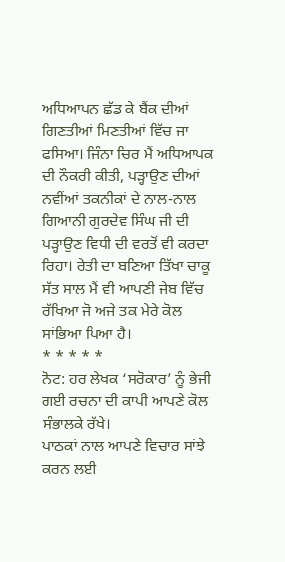ਅਧਿਆਪਨ ਛੱਡ ਕੇ ਬੈਂਕ ਦੀਆਂ ਗਿਣਤੀਆਂ ਮਿਣਤੀਆਂ ਵਿੱਚ ਜਾ ਫਸਿਆ। ਜਿੰਨਾ ਚਿਰ ਮੈਂ ਅਧਿਆਪਕ ਦੀ ਨੌਕਰੀ ਕੀਤੀ, ਪੜ੍ਹਾਉਣ ਦੀਆਂ ਨਵੀਂਆਂ ਤਕਨੀਕਾਂ ਦੇ ਨਾਲ-ਨਾਲ ਗਿਆਨੀ ਗੁਰਦੇਵ ਸਿੰਘ ਜੀ ਦੀ ਪੜ੍ਹਾਉਣ ਵਿਧੀ ਦੀ ਵਰਤੋਂ ਵੀ ਕਰਦਾ ਰਿਹਾ। ਰੇਤੀ ਦਾ ਬਣਿਆ ਤਿੱਖਾ ਚਾਕੂ ਸੱਤ ਸਾਲ ਮੈਂ ਵੀ ਆਪਣੀ ਜੇਬ ਵਿੱਚ ਰੱਖਿਆ ਜੋ ਅਜੇ ਤਕ ਮੇਰੇ ਕੋਲ ਸਾਂਭਿਆ ਪਿਆ ਹੈ।
* * * * *
ਨੋਟ: ਹਰ ਲੇਖਕ ‘ਸਰੋਕਾਰ’ ਨੂੰ ਭੇਜੀ ਗਈ ਰਚਨਾ ਦੀ ਕਾਪੀ ਆਪਣੇ ਕੋਲ ਸੰਭਾਲਕੇ ਰੱਖੇ।
ਪਾਠਕਾਂ ਨਾਲ ਆਪਣੇ ਵਿਚਾਰ ਸਾਂਝੇ ਕਰਨ ਲਈ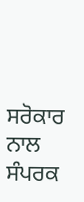ਸਰੋਕਾਰ ਨਾਲ ਸੰਪਰਕ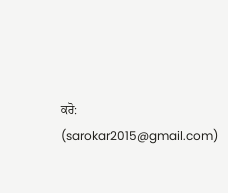ਕਰੋ: (sarokar2015@gmail.com)